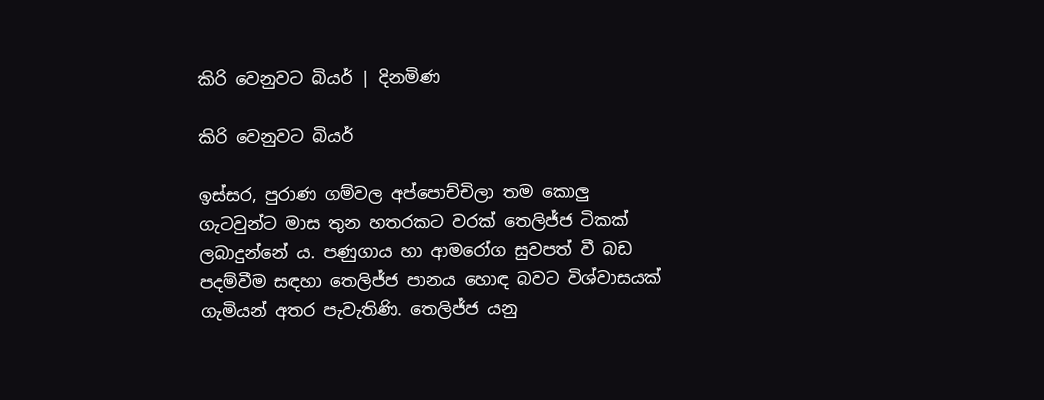කිරි වෙනුවට බියර් | දිනමිණ

කිරි වෙනුවට බියර්

ඉස්සර, පුරාණ ගම්වල අප්පොච්චිලා තම කොලු ගැටවුන්ට මාස තුන හතරකට වරක් තෙලිජ්ජ ටිකක් ලබාදුන්නේ ය. පණුගාය හා ආමරෝග සුවපත් වී බඩ පදම්වීම සඳහා තෙලිජ්ජ පානය හොඳ බවට විශ්වාසයක් ගැමියන් අතර පැවැතිණි. තෙලිජ්ජ යනු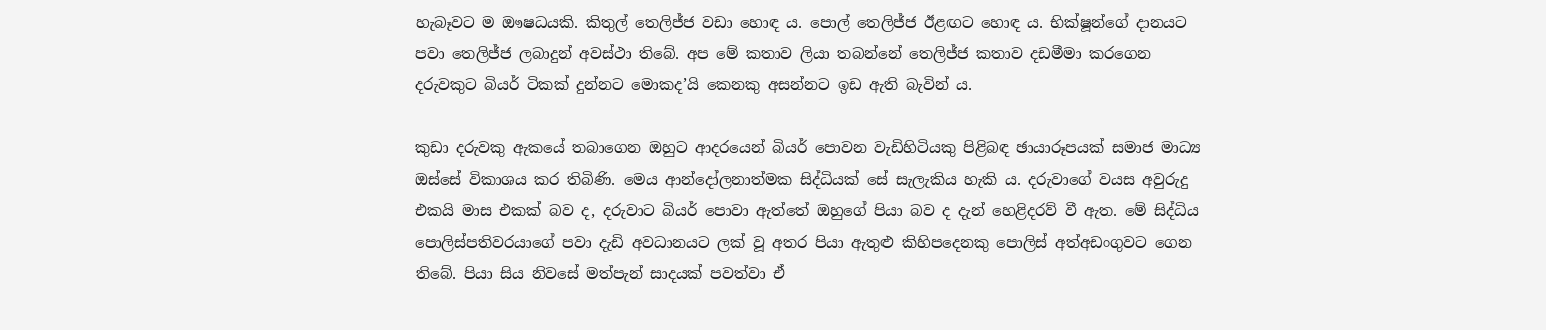හැබෑවට ම ඖෂධයකි. කිතුල් තෙලිජ්ජ වඩා හොඳ ය. පොල් තෙලිජ්ජ ‍ඊළඟට හොඳ ය. භික්ෂූන්ගේ දානයට පවා තෙලිජ්ජ ලබාදුන් අවස්ථා තිබේ. අප මේ කතාව ලියා තබන්නේ තෙලිජ්ජ කතාව දඩමීමා කරගෙන දරුවකුට බියර් ටිකක් දුන්නට මොකද’යි කෙනකු අසන්නට ඉඩ ඇති බැවින් ය.

කුඩා දරුවකු ඇකයේ තබාගෙන ඔහුට ආදරයෙන් බියර් පොවන වැඩිහිටියකු පිළිබඳ ඡායාරූපයක් සමාජ මාධ්‍ය ඔස්සේ විකාශය කර තිබිණි. මෙය ආන්දෝලනාත්මක සිද්ධියක් සේ සැලැකිය හැකි ය. දරුවාගේ වයස අවුරුදු එකයි මාස එකක් බව ද, දරුවාට බියර් පොවා ඇත්තේ ඔහුගේ පියා බව ද දැන් හෙළිදරව් වී ඇත. මේ සිද්ධිය පොලිස්පතිවරයාගේ පවා දැඩි අවධානයට ලක් වූ අතර පියා ඇතුළු කිහිපදෙනකු පොලිස් අත්අඩංගුවට ගෙන තිබේ. පියා සිය නිවසේ මත්පැන් සාදයක් පවත්වා ඒ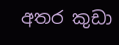අතර කුඩා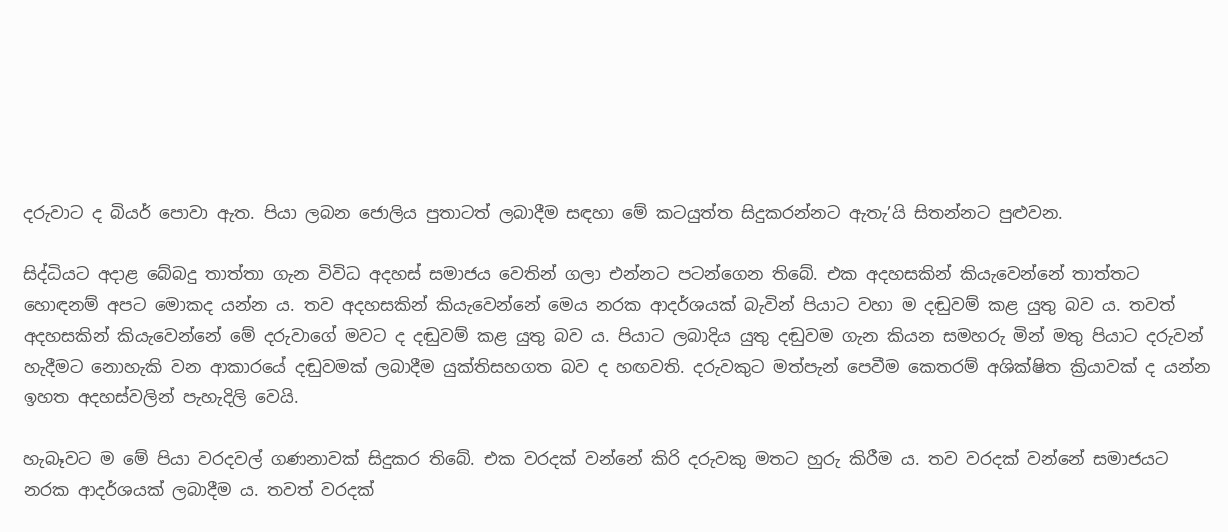දරුවාට ද බියර් පොවා ඇත. පියා ලබන ජොලිය පුතාටත් ලබාදීම සඳහා මේ කටයුත්ත සිදුකරන්නට ඇතැ’යි සිතන්නට පුළුවන.

සිද්ධියට අදාළ බේබදු තාත්තා ගැන විවිධ අදහස් සමාජය වෙතින් ගලා එන්නට පටන්ගෙන තිබේ. එක අදහසකින් කියැවෙන්නේ තාත්තට හොඳනම් අපට මොකද යන්න ය. තව අදහසකින් කියැවෙන්නේ මෙය නරක ආදර්ශයක් බැවින් පියාට වහා ම දඬුවම් කළ යුතු බව ය. තවත් අදහසකින් කියැවෙන්නේ මේ දරුවාගේ මවට ද දඬුවම් කළ යුතු බව ය. පියාට ලබාදිය යුතු දඬුවම ගැන කියන සමහරු මින් මතු පියාට දරුවන් හැදීමට නොහැකි වන ආකාරයේ දඬුවමක් ලබාදීම යුක්තිසහගත බව ද හඟවති. දරුවකුට මත්පැන් පෙවීම කෙතරම් අශික්ෂිත ක්‍රියාවක් ද යන්න ඉහත අදහස්වලින් පැහැදිලි වෙයි.

හැබෑවට ම මේ පියා වරදවල් ගණනාවක් සිදුකර තිබේ. එක වරදක් වන්නේ කිරි දරුවකු මතට හුරු කිරීම ය. තව වරදක් වන්නේ සමාජයට නරක ආදර්ශයක් ලබාදීම ය. තවත් වරදක්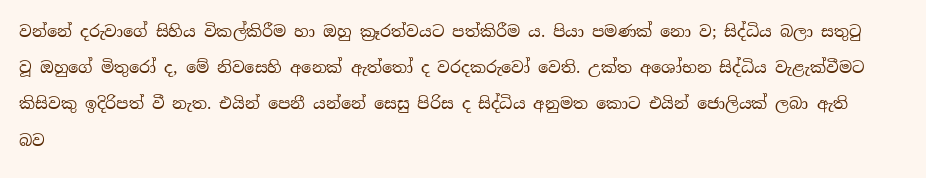වන්නේ දරුවාගේ සිහිය විකල්කිරීම හා ඔහු ක්‍රෑරත්වයට පත්කිරීම ය. පියා පමණක් නො ව; සිද්ධිය බලා සතුටු වූ ඔහුගේ මිතුරෝ ද, මේ නිවසෙහි අනෙක් ඇත්තෝ ද වරදකරුවෝ වෙති. උක්ත අශෝභන සිද්ධිය වැළැක්වීමට කිසිවකු ඉදිරිපත් වී නැත. එයින් පෙනී යන්නේ සෙසු පිරිස ද සිද්ධිය අනුමත කොට එයින් ජොලියක් ලබා ඇති බව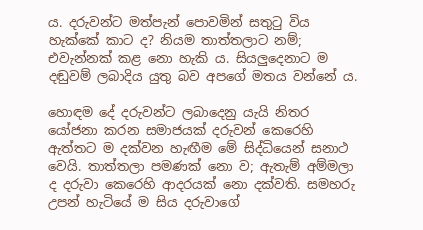ය. දරුවන්ට මත්පැන් පොවමින් සතුටු විය හැක්කේ කාට ද? නියම තාත්තලාට නම්; එවැන්නක් කළ නො හැකි ය. සියලුදෙනාට ම දඬුවම් ලබාදිය යුතු බව අපගේ මතය වන්නේ ය.

හොඳම දේ දරුවන්ට ලබාදෙනු යැයි නිතර යෝජනා කරන සමාජයක් දරුවන් කෙරෙහි ඇත්තට ම දක්වන හැඟීම මේ සිද්ධියෙන් සනාථ වෙයි. තාත්තලා පමණක් නො ව; ඇතැම් අම්මලා ද දරුවා කෙරෙහි ආදරයක් නො දක්වති. සමහරු උපන් හැටියේ ම සිය දරුවාගේ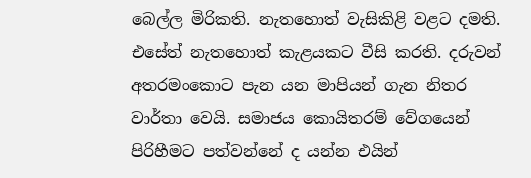බෙල්ල මිරිකති. නැතහොත් වැසිකිළි වළට දමති. එසේත් නැතහොත් කැළයකට වීසි කරති. දරුවන් අතරමංකොට පැන යන මාපියන් ගැන නිතර වාර්තා වෙයි. සමාජය කොයිතරම් වේගයෙන් පිරිහීමට පත්වන්නේ ද යන්න එයින්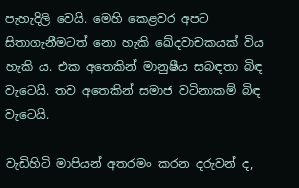පැහැදිලි වෙයි. මෙහි කෙළවර අපට සිතාගැනීමටත් නො හැකි ඛේදවාචකයක් විය හැකි ය. එක අතෙකින් මානුෂීය සබඳතා බිඳ වැටෙයි. තව අතෙකින් සමාජ වටිනාකම් බිඳ වැටෙයි.

වැඩිහිටි මාපියන් අතරමං කරන දරුවන් ද,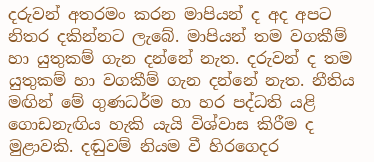දරුවන් අතරමං කරන මාපියන් ද අද අපට නිතර දකින්නට ලැබේ. මාපියන් තම වගකීම් හා යුතුකම් ගැන දන්නේ නැත. දරුවන් ද තම යුතුකම් හා වගකීම් ගැන දන්නේ නැත. නීතිය මඟින් මේ ගුණධර්ම හා හර පද්ධති යළි ගොඩනැඟිය හැකි යැයි විශ්වාස කිරීම ද මුළාවකි. දඬුවම් නියම වී හිරගෙදර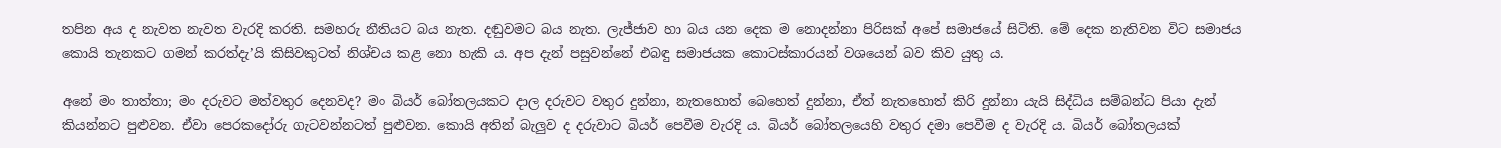තපින අය ද නැවත නැවත වැරදි කරති. සමහරු නීතියට බය නැත. දඬුවමට බය නැත. ලැජ්ජාව හා බය යන දෙක ම නොදන්නා පිරිසක් අපේ සමාජයේ සිටිති. මේ දෙක නැතිවන විට සමාජය කොයි තැනකට ගමන් කරත්දැ’යි කිසිවකුටත් නිශ්චය කළ නො හැකි ය. අප දැන් පසුවන්නේ එබඳු සමාජයක කොටස්කාරයන් වශයෙන් බව කිව යුතු ය.

අනේ මං තාත්තා; මං දරුවට මත්වතුර දෙනවද? මං බියර් බෝතලයකට දාල දරුවට වතුර දුන්නා, නැතහොත් බෙහෙත් දුන්නා, ඒත් නැතහොත් කිරි දුන්නා යැයි සිද්ධිය සම්බන්ධ පියා දැන් කියන්නට පුළුවන. ඒවා පෙරකදෝරු ගැටවන්නටත් පුළුවන. කොයි අතින් බැලුව ද දරුවාට බියර් පෙවීම වැරදි ය. බියර් බෝතලයෙහි වතුර දමා පෙවීම ද වැරදි ය. බියර් බෝතලයක්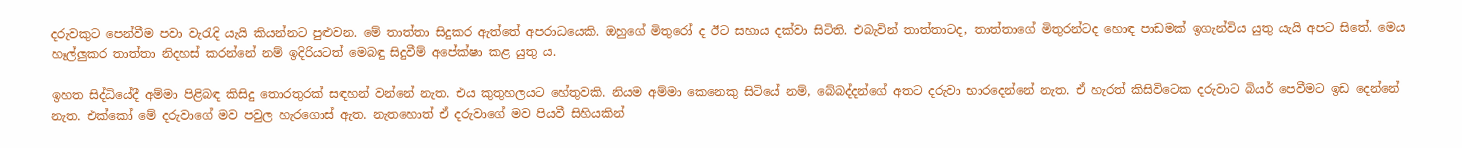දරුවකුට පෙන්වීම පවා වැරැදි යැයි කියන්නට පුළුවන. මේ තාත්තා සිදුකර ඇත්තේ අපරාධයෙකි. ඔහුගේ මිතුරෝ ද ඊට සහාය දක්වා සිටිති. එබැවින් තාත්තාටද, තාත්තාගේ මිතුරන්ටද හොඳ පාඩමක් ඉගැන්විය යුතු යැයි අපට සිතේ. මෙය හෑල්ලුකර තාත්තා නිදහස් කරන්නේ නම් ඉදිරියටත් මෙබඳු සිදුවීම් අපේක්ෂා කළ යුතු ය.

ඉහත සිද්ධියේදී අම්මා පිළිබඳ කිසිදු තොරතුරක් සඳහන් වන්නේ නැත. එය කුතුහලයට හේතුවකි. නියම අම්මා කෙනෙකු සි‍ටියේ නම්, බේබද්දන්ගේ අතට දරුවා භාරදෙන්නේ නැත. ඒ හැරත් කිසිවිටෙක දරුවාට බියර් පෙවීමට ඉඩ දෙන්නේ නැත. එක්කෝ මේ දරුවාගේ මව පවුල හැරගොස් ඇත. නැතහොත් ඒ දරුවාගේ මව පියවී සිහියකින්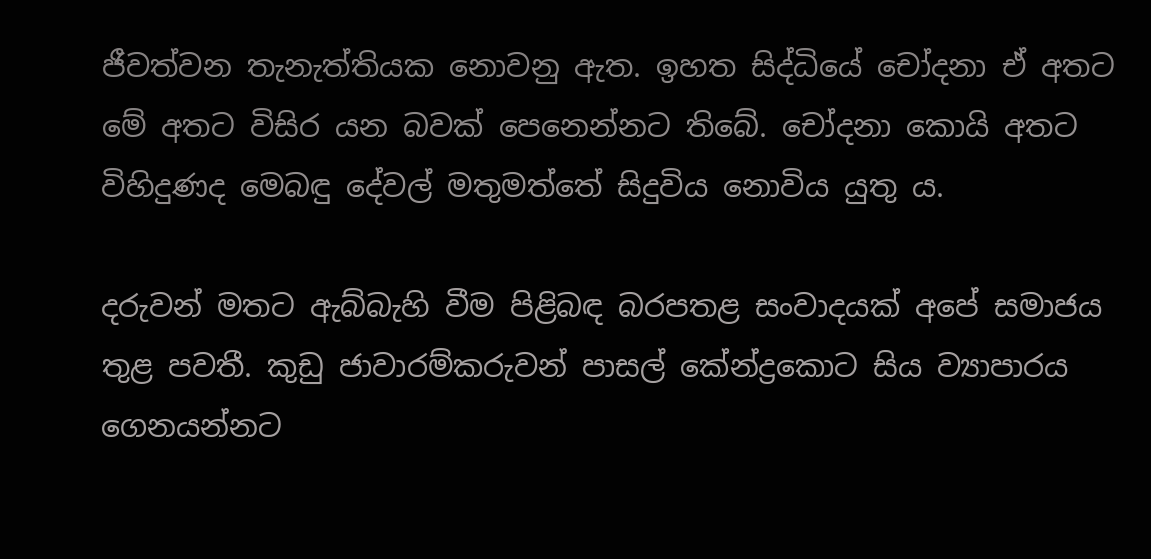ජීවත්වන තැනැත්තියක නොවනු ඇත. ඉහත සිද්ධියේ චෝදනා ඒ අතට මේ අතට විසිර යන බවක් පෙනෙන්නට තිබේ. චෝදනා කොයි අතට විහිදුණද මෙබඳු දේවල් මතුමත්තේ සිදුවිය නොවිය යුතු ය.

දරුවන් මතට ඇබ්බැහි වීම පිළිබඳ බරපතළ සංවාදයක් අපේ සමාජය තුළ පවතී. කුඩු ජාවාරම්කරුවන් පාසල් කේන්ද්‍රකොට සිය ව්‍යාපාරය ගෙනයන්නට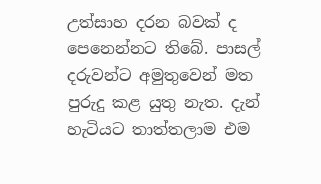උත්සාහ දරන බවක් ද පෙනෙන්නට තිබේ. පාසල් දරුවන්ට අමුතුවෙන් මත පුරුදු කළ යුතු නැත. දැන් හැටියට තාත්තලාම එම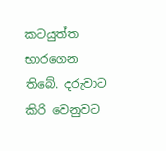කටයුත්ත භාරගෙන තිබේ. දරුවාට කිරි වෙනුවට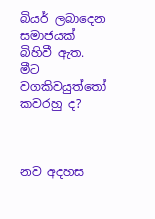බියර් ලබාදෙන සමාජයක් බිහිවී ඇත. මීට වගකිවයුත්තෝ කවරහු ද?



නව අදහස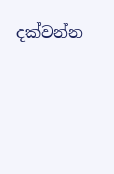දක්වන්න